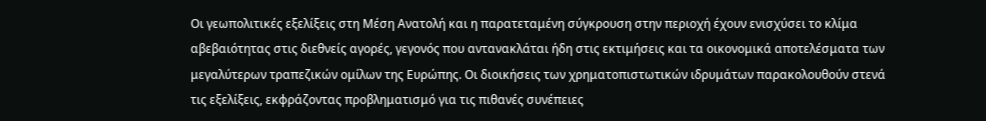Οι γεωπολιτικές εξελίξεις στη Μέση Ανατολή και η παρατεταμένη σύγκρουση στην περιοχή έχουν ενισχύσει το κλίμα αβεβαιότητας στις διεθνείς αγορές, γεγονός που αντανακλάται ήδη στις εκτιμήσεις και τα οικονομικά αποτελέσματα των μεγαλύτερων τραπεζικών ομίλων της Ευρώπης. Οι διοικήσεις των χρηματοπιστωτικών ιδρυμάτων παρακολουθούν στενά τις εξελίξεις, εκφράζοντας προβληματισμό για τις πιθανές συνέπειες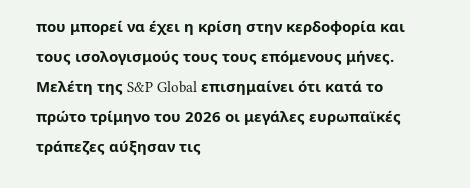που μπορεί να έχει η κρίση στην κερδοφορία και τους ισολογισμούς τους τους επόμενους μήνες.
Μελέτη της S&P Global επισημαίνει ότι κατά το πρώτο τρίμηνο του 2026 οι μεγάλες ευρωπαϊκές τράπεζες αύξησαν τις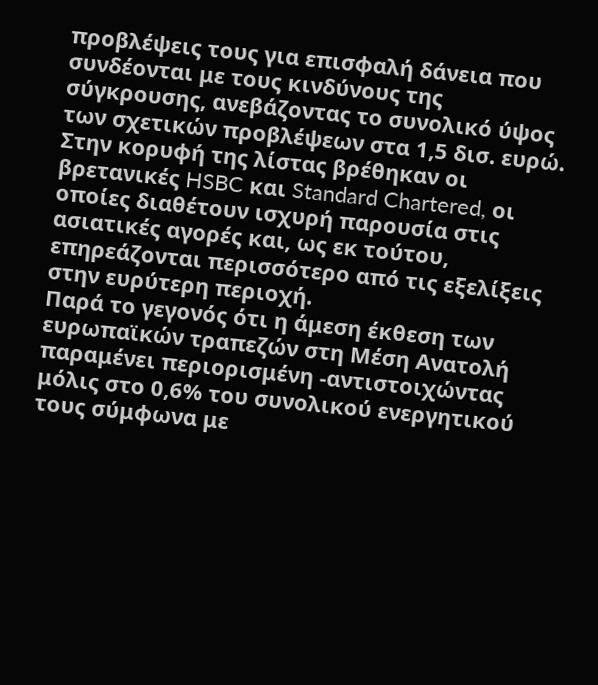προβλέψεις τους για επισφαλή δάνεια που συνδέονται με τους κινδύνους της σύγκρουσης, ανεβάζοντας το συνολικό ύψος των σχετικών προβλέψεων στα 1,5 δισ. ευρώ.
Στην κορυφή της λίστας βρέθηκαν οι βρετανικές HSBC και Standard Chartered, οι οποίες διαθέτουν ισχυρή παρουσία στις ασιατικές αγορές και, ως εκ τούτου, επηρεάζονται περισσότερο από τις εξελίξεις στην ευρύτερη περιοχή.
Παρά το γεγονός ότι η άμεση έκθεση των ευρωπαϊκών τραπεζών στη Μέση Ανατολή παραμένει περιορισμένη -αντιστοιχώντας μόλις στο 0,6% του συνολικού ενεργητικού τους σύμφωνα με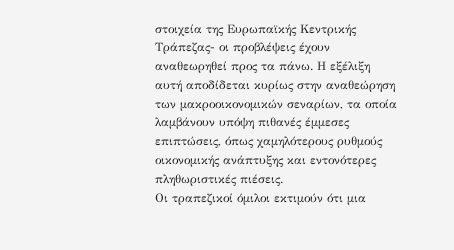στοιχεία της Ευρωπαϊκής Κεντρικής Τράπεζας- οι προβλέψεις έχουν αναθεωρηθεί προς τα πάνω. Η εξέλιξη αυτή αποδίδεται κυρίως στην αναθεώρηση των μακροοικονομικών σεναρίων, τα οποία λαμβάνουν υπόψη πιθανές έμμεσες επιπτώσεις, όπως χαμηλότερους ρυθμούς οικονομικής ανάπτυξης και εντονότερες πληθωριστικές πιέσεις.
Οι τραπεζικοί όμιλοι εκτιμούν ότι μια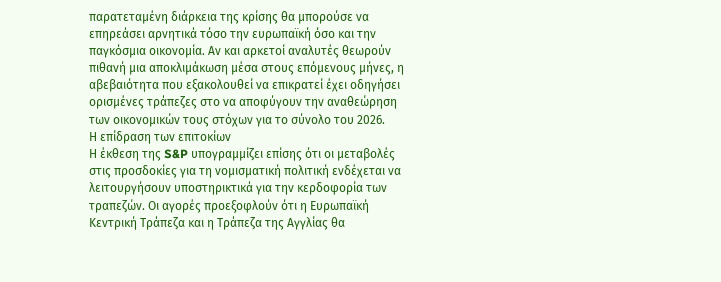παρατεταμένη διάρκεια της κρίσης θα μπορούσε να επηρεάσει αρνητικά τόσο την ευρωπαϊκή όσο και την παγκόσμια οικονομία. Αν και αρκετοί αναλυτές θεωρούν πιθανή μια αποκλιμάκωση μέσα στους επόμενους μήνες, η αβεβαιότητα που εξακολουθεί να επικρατεί έχει οδηγήσει ορισμένες τράπεζες στο να αποφύγουν την αναθεώρηση των οικονομικών τους στόχων για το σύνολο του 2026.
Η επίδραση των επιτοκίων
Η έκθεση της S&P υπογραμμίζει επίσης ότι οι μεταβολές στις προσδοκίες για τη νομισματική πολιτική ενδέχεται να λειτουργήσουν υποστηρικτικά για την κερδοφορία των τραπεζών. Οι αγορές προεξοφλούν ότι η Ευρωπαϊκή Κεντρική Τράπεζα και η Τράπεζα της Αγγλίας θα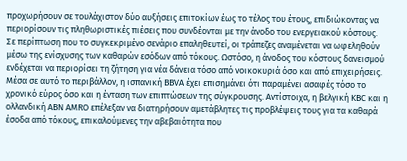προχωρήσουν σε τουλάχιστον δύο αυξήσεις επιτοκίων έως το τέλος του έτους, επιδιώκοντας να περιορίσουν τις πληθωριστικές πιέσεις που συνδέονται με την άνοδο του ενεργειακού κόστους.
Σε περίπτωση που το συγκεκριμένο σενάριο επαληθευτεί, οι τράπεζες αναμένεται να ωφεληθούν μέσω της ενίσχυσης των καθαρών εσόδων από τόκους. Ωστόσο, η άνοδος του κόστους δανεισμού ενδέχεται να περιορίσει τη ζήτηση για νέα δάνεια τόσο από νοικοκυριά όσο και από επιχειρήσεις.
Μέσα σε αυτό το περιβάλλον, η ισπανική BBVA έχει επισημάνει ότι παραμένει ασαφές τόσο το χρονικό εύρος όσο και η ένταση των επιπτώσεων της σύγκρουσης. Αντίστοιχα, η βελγική KBC και η ολλανδική ABN AMRO επέλεξαν να διατηρήσουν αμετάβλητες τις προβλέψεις τους για τα καθαρά έσοδα από τόκους, επικαλούμενες την αβεβαιότητα που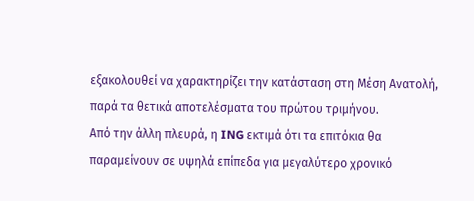εξακολουθεί να χαρακτηρίζει την κατάσταση στη Μέση Ανατολή, παρά τα θετικά αποτελέσματα του πρώτου τριμήνου.
Από την άλλη πλευρά, η ING εκτιμά ότι τα επιτόκια θα παραμείνουν σε υψηλά επίπεδα για μεγαλύτερο χρονικό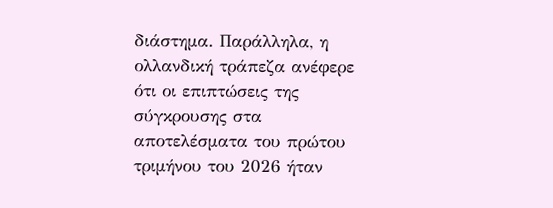διάστημα. Παράλληλα, η ολλανδική τράπεζα ανέφερε ότι οι επιπτώσεις της σύγκρουσης στα αποτελέσματα του πρώτου τριμήνου του 2026 ήταν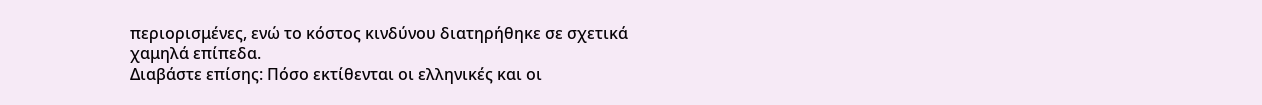περιορισμένες, ενώ το κόστος κινδύνου διατηρήθηκε σε σχετικά χαμηλά επίπεδα.
Διαβάστε επίσης: Πόσο εκτίθενται οι ελληνικές και οι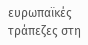ευρωπαϊκές τράπεζες στη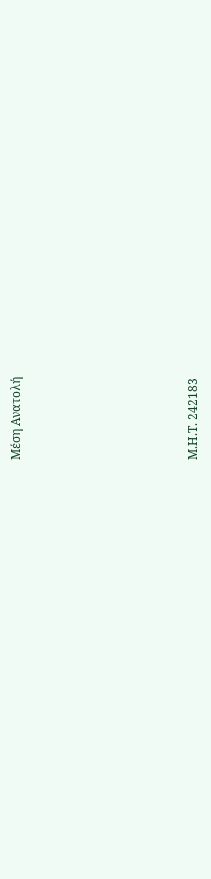Μέση Ανατολή







Μ.Η.Τ. 242183